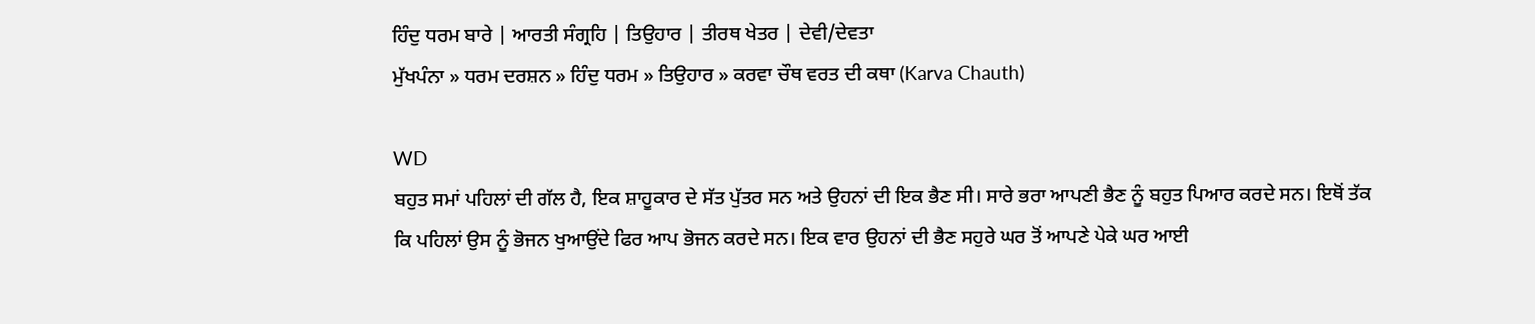ਹਿੰਦੁ ਧਰਮ ਬਾਰੇ | ਆਰਤੀ ਸੰਗ੍ਰਹਿ | ਤਿਉਹਾਰ | ਤੀਰਥ ਖੇਤਰ | ਦੇਵੀ/ਦੇਵਤਾ
ਮੁੱਖਪੰਨਾ » ਧਰਮ ਦਰਸ਼ਨ » ਹਿੰਦੁ ਧਰਮ » ਤਿਉਹਾਰ » ਕਰਵਾ ਚੌਥ ਵਰਤ ਦੀ ਕਥਾ (Karva Chauth)

WD
ਬਹੁਤ ਸਮਾਂ ਪਹਿਲਾਂ ਦੀ ਗੱਲ ਹੈ, ਇਕ ਸ਼ਾਹੂਕਾਰ ਦੇ ਸੱਤ ਪੁੱਤਰ ਸਨ ਅਤੇ ਉਹਨਾਂ ਦੀ ਇਕ ਭੈਣ ਸੀ। ਸਾਰੇ ਭਰਾ ਆਪਣੀ ਭੈਣ ਨੂੰ ਬਹੁਤ ਪਿਆਰ ਕਰਦੇ ਸਨ। ਇਥੋਂ ਤੱਕ ਕਿ ਪਹਿਲਾਂ ਉਸ ਨੂੰ ਭੋਜਨ ਖੁਆਉਂਦੇ ਫਿਰ ਆਪ ਭੋਜਨ ਕਰਦੇ ਸਨ। ਇਕ ਵਾਰ ਉਹਨਾਂ ਦੀ ਭੈਣ ਸਹੁਰੇ ਘਰ ਤੋਂ ਆਪਣੇ ਪੇਕੇ ਘਰ ਆਈ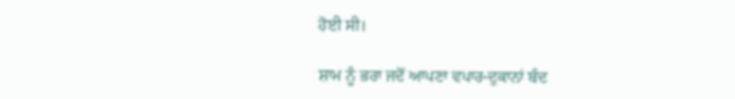ਹੋਈ ਸੀ।

ਸ਼ਾਮ ਨੂੰ ਭਰਾ ਜਦੋਂ ਆਪਣਾ ਵਪਾਰ-ਦੁਕਾਨਾਂ ਬੰਦ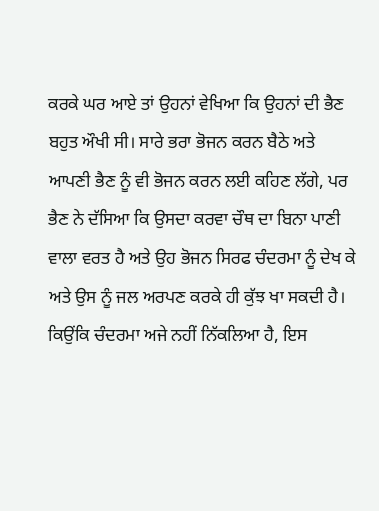ਕਰਕੇ ਘਰ ਆਏ ਤਾਂ ਉਹਨਾਂ ਵੇਖਿਆ ਕਿ ਉਹਨਾਂ ਦੀ ਭੈਣ ਬਹੁਤ ਔਖੀ ਸੀ। ਸਾਰੇ ਭਰਾ ਭੋਜਨ ਕਰਨ ਬੈਠੇ ਅਤੇ ਆਪਣੀ ਭੈਣ ਨੂੰ ਵੀ ਭੋਜਨ ਕਰਨ ਲਈ ਕਹਿਣ ਲੱਗੇ, ਪਰ ਭੈਣ ਨੇ ਦੱਸਿਆ ਕਿ ਉਸਦਾ ਕਰਵਾ ਚੌਥ ਦਾ ਬਿਨਾ ਪਾਣੀ ਵਾਲਾ ਵਰਤ ਹੈ ਅਤੇ ਉਹ ਭੋਜਨ ਸਿਰਫ ਚੰਦਰਮਾ ਨੂੰ ਦੇਖ ਕੇ ਅਤੇ ਉਸ ਨੂੰ ਜਲ ਅਰਪਣ ਕਰਕੇ ਹੀ ਕੁੱਝ ਖਾ ਸਕਦੀ ਹੈ। ਕਿਉਂਕਿ ਚੰਦਰਮਾ ਅਜੇ ਨਹੀਂ ਨਿੱਕਲਿਆ ਹੈ, ਇਸ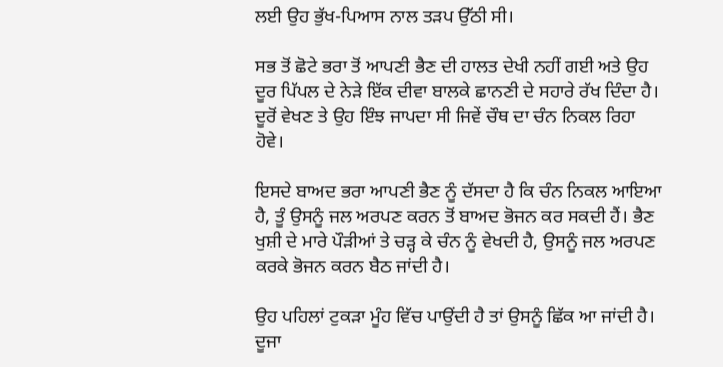ਲਈ ਉਹ ਭੁੱਖ-ਪਿਆਸ ਨਾਲ ਤੜਪ ਉੱਠੀ ਸੀ।

ਸਭ ਤੋਂ ਛੋਟੇ ਭਰਾ ਤੋਂ ਆਪਣੀ ਭੈਣ ਦੀ ਹਾਲਤ ਦੇਖੀ ਨਹੀਂ ਗਈ ਅਤੇ ਉਹ ਦੂਰ ਪਿੱਪਲ ਦੇ ਨੇੜੇ ਇੱਕ ਦੀਵਾ ਬਾਲਕੇ ਛਾਨਣੀ ਦੇ ਸਹਾਰੇ ਰੱਖ ਦਿੰਦਾ ਹੈ। ਦੂਰੋਂ ਵੇਖਣ ਤੇ ਉਹ ਇੰਝ ਜਾਪਦਾ ਸੀ ਜਿਵੇਂ ਚੌਥ ਦਾ ਚੰਨ ਨਿਕਲ ਰਿਹਾ ਹੋਵੇ।

ਇਸਦੇ ਬਾਅਦ ਭਰਾ ਆਪਣੀ ਭੈਣ ਨੂੰ ਦੱਸਦਾ ਹੈ ਕਿ ਚੰਨ ਨਿਕਲ ਆਇਆ ਹੈ, ਤੂੰ ਉਸਨੂੰ ਜਲ ਅਰਪਣ ਕਰਨ ਤੋਂ ਬਾਅਦ ਭੋਜਨ ਕਰ ਸਕਦੀ ਹੈਂ। ਭੈਣ ਖੁਸ਼ੀ ਦੇ ਮਾਰੇ ਪੌੜੀਆਂ ਤੇ ਚੜ੍ਹ ਕੇ ਚੰਨ ਨੂੰ ਵੇਖਦੀ ਹੈ, ਉਸਨੂੰ ਜਲ ਅਰਪਣ ਕਰਕੇ ਭੋਜਨ ਕਰਨ ਬੈਠ ਜਾਂਦੀ ਹੈ।

ਉਹ ਪਹਿਲਾਂ ਟੁਕੜਾ ਮੂੰਹ ਵਿੱਚ ਪਾਉਂਦੀ ਹੈ ਤਾਂ ਉਸਨੂੰ ਛਿੱਕ ਆ ਜਾਂਦੀ ਹੈ। ਦੂਜਾ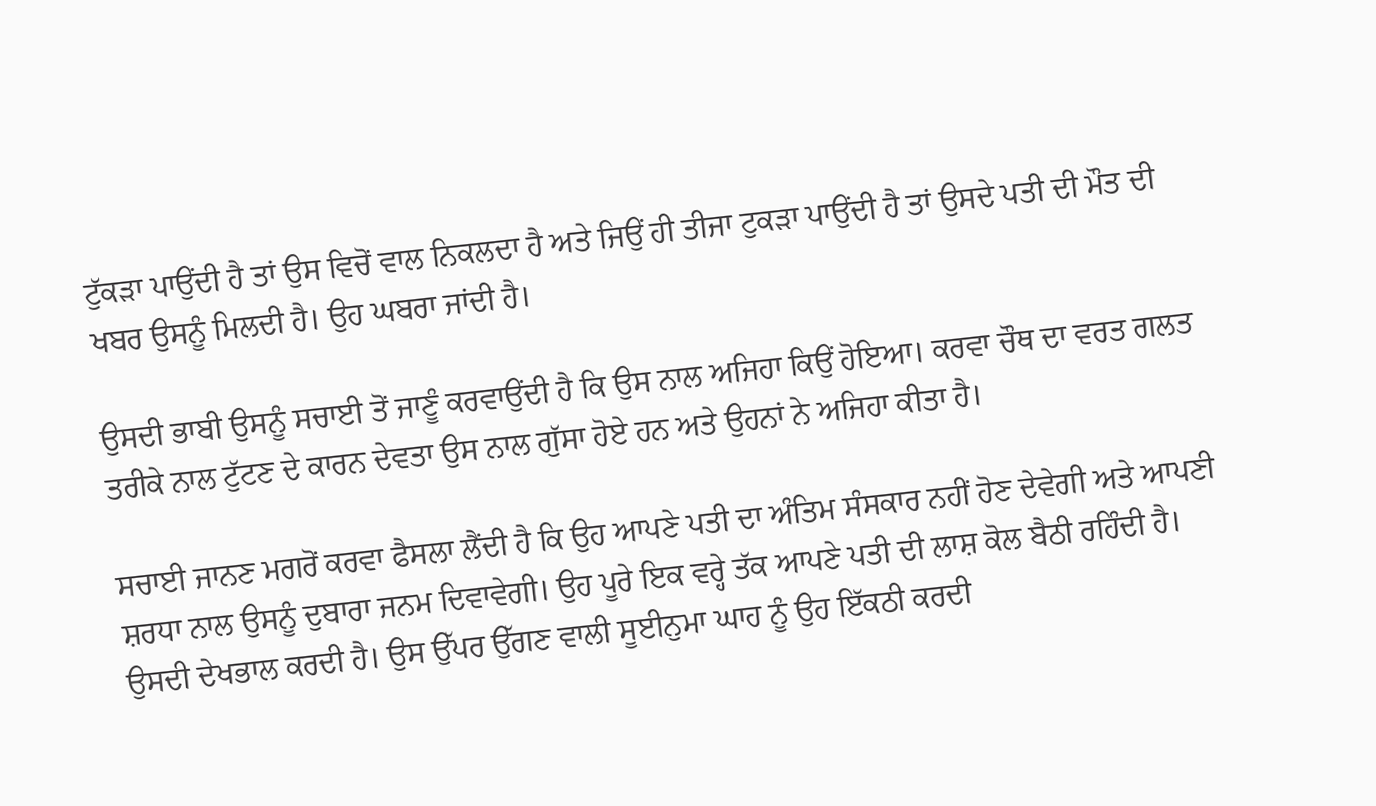ਟੁੱਕੜਾ ਪਾਉਂਦੀ ਹੈ ਤਾਂ ਉਸ ਵਿਚੋਂ ਵਾਲ ਨਿਕਲਦਾ ਹੈ ਅਤੇ ਜਿਉਂ ਹੀ ਤੀਜਾ ਟੁਕੜਾ ਪਾਉਂਦੀ ਹੈ ਤਾਂ ਉਸਦੇ ਪਤੀ ਦੀ ਮੌਤ ਦੀ ਖਬਰ ਉਸਨੂੰ ਮਿਲਦੀ ਹੈ। ਉਹ ਘਬਰਾ ਜਾਂਦੀ ਹੈ।

ਉਸਦੀ ਭਾਬੀ ਉਸਨੂੰ ਸਚਾਈ ਤੋਂ ਜਾਣੂੰ ਕਰਵਾਉਂਦੀ ਹੈ ਕਿ ਉਸ ਨਾਲ ਅਜਿਹਾ ਕਿਉਂ ਹੋਇਆ। ਕਰਵਾ ਚੌਥ ਦਾ ਵਰਤ ਗਲਤ ਤਰੀਕੇ ਨਾਲ ਟੁੱਟਣ ਦੇ ਕਾਰਨ ਦੇਵਤਾ ਉਸ ਨਾਲ ਗੁੱਸਾ ਹੋਏ ਹਨ ਅਤੇ ਉਹਨਾਂ ਨੇ ਅਜਿਹਾ ਕੀਤਾ ਹੈ।

ਸਚਾਈ ਜਾਨਣ ਮਗਰੋਂ ਕਰਵਾ ਫੈਸਲਾ ਲੈਂਦੀ ਹੈ ਕਿ ਉਹ ਆਪਣੇ ਪਤੀ ਦਾ ਅੰਤਿਮ ਸੰਸਕਾਰ ਨਹੀਂ ਹੋਣ ਦੇਵੇਗੀ ਅਤੇ ਆਪਣੀ ਸ਼ਰਧਾ ਨਾਲ ਉਸਨੂੰ ਦੁਬਾਰਾ ਜਨਮ ਦਿਵਾਵੇਗੀ। ਉਹ ਪੂਰੇ ਇਕ ਵਰ੍ਹੇ ਤੱਕ ਆਪਣੇ ਪਤੀ ਦੀ ਲਾਸ਼ ਕੋਲ ਬੈਠੀ ਰਹਿੰਦੀ ਹੈ। ਉਸਦੀ ਦੇਖਭਾਲ ਕਰਦੀ ਹੈ। ਉਸ ਉੱਪਰ ਉੱਗਣ ਵਾਲੀ ਸੂਈਨੁਮਾ ਘਾਹ ਨੂੰ ਉਹ ਇੱਕਠੀ ਕਰਦੀ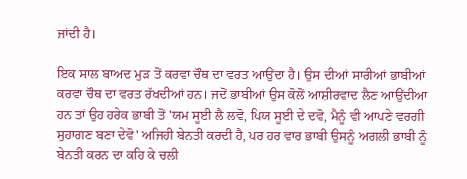ਜਾਂਦੀ ਹੈ।

ਇਕ ਸਾਲ ਬਾਅਦ ਮੁੜ ਤੋਂ ਕਰਵਾ ਚੌਥ ਦਾ ਵਰਤ ਆਉਂਦਾ ਹੈ। ਉਸ ਦੀਆਂ ਸਾਰੀਆਂ ਭਾਬੀਆਂ ਕਰਵਾ ਚੌਥ ਦਾ ਵਰਤ ਰੱਖਦੀਆਂ ਹਨ। ਜਦੋਂ ਭਾਬੀਆਂ ਉਸ ਕੋਲੋਂ ਆਸ਼ੀਰਵਾਦ ਲੈਣ ਆਉਂਦੀਆ ਹਨ ਤਾਂ ਉਹ ਹਰੇਕ ਭਾਬੀ ਤੋਂ 'ਯਮ ਸੂਈ ਲੈ ਲਵੋ, ਪਿਯ ਸੂਈ ਦੇ ਦਵੋ, ਮੈਨੂੰ ਵੀ ਆਪਣੇ ਵਰਗੀ ਸੁਹਾਗਣ ਬਣਾ ਦੇਵੋ' ਅਜਿਹੀ ਬੇਨਤੀ ਕਰਦੀ ਹੈ, ਪਰ ਹਰ ਵਾਰ ਭਾਬੀ ਉਸਨੂੰ ਅਗਲੀ ਭਾਬੀ ਨੂੰ ਬੇਨਤੀ ਕਰਨ ਦਾ ਕਹਿ ਕੇ ਚਲੀ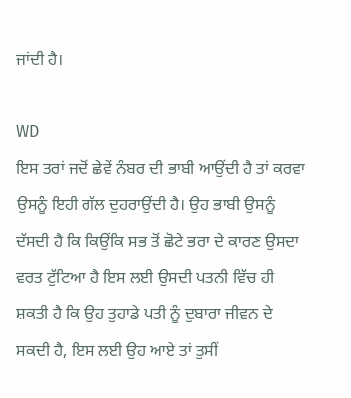ਜਾਂਦੀ ਹੈ।

WD
ਇਸ ਤਰਾਂ ਜਦੋਂ ਛੇਵੇਂ ਨੰਬਰ ਦੀ ਭਾਬੀ ਆਉਂਦੀ ਹੈ ਤਾਂ ਕਰਵਾ ਉਸਨੂੰ ਇਹੀ ਗੱਲ ਦੁਹਰਾਉਂਦੀ ਹੈ। ਉਹ ਭਾਬੀ ਉਸਨੂੰ ਦੱਸਦੀ ਹੈ ਕਿ ਕਿਉਂਕਿ ਸਭ ਤੋਂ ਛੋਟੇ ਭਰਾ ਦੇ ਕਾਰਣ ਉਸਦਾ ਵਰਤ ਟੁੱਟਿਆ ਹੈ ਇਸ ਲਈ ਉਸਦੀ ਪਤਨੀ ਵਿੱਚ ਹੀ ਸ਼ਕਤੀ ਹੈ ਕਿ ਉਹ ਤੁਹਾਡੇ ਪਤੀ ਨੂੰ ਦੁਬਾਰਾ ਜੀਵਨ ਦੇ ਸਕਦੀ ਹੈ, ਇਸ ਲਈ ਉਹ ਆਏ ਤਾਂ ਤੁਸੀਂ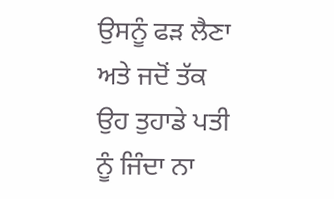ਉਸਨੂੰ ਫੜ ਲੈਣਾ ਅਤੇ ਜਦੋਂ ਤੱਕ ਉਹ ਤੁਹਾਡੇ ਪਤੀ ਨੂੰ ਜਿੰਦਾ ਨਾ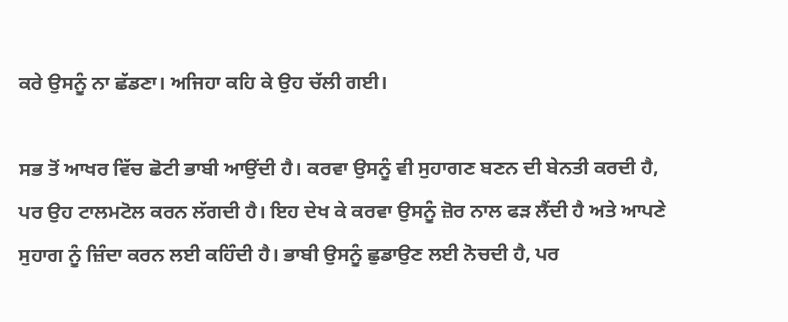ਕਰੇ ਉਸਨੂੰ ਨਾ ਛੱਡਣਾ। ਅਜਿਹਾ ਕਹਿ ਕੇ ਉਹ ਚੱਲੀ ਗਈ।

ਸਭ ਤੋਂ ਆਖਰ ਵਿੱਚ ਛੋਟੀ ਭਾਬੀ ਆਉਂਦੀ ਹੈ। ਕਰਵਾ ਉਸਨੂੰ ਵੀ ਸੁਹਾਗਣ ਬਣਨ ਦੀ ਬੇਨਤੀ ਕਰਦੀ ਹੈ, ਪਰ ਉਹ ਟਾਲਮਟੋਲ ਕਰਨ ਲੱਗਦੀ ਹੈ। ਇਹ ਦੇਖ ਕੇ ਕਰਵਾ ਉਸਨੂੰ ਜ਼ੋਰ ਨਾਲ ਫੜ ਲੈਂਦੀ ਹੈ ਅਤੇ ਆਪਣੇ ਸੁਹਾਗ ਨੂੰ ਜ਼ਿੰਦਾ ਕਰਨ ਲਈ ਕਹਿੰਦੀ ਹੈ। ਭਾਬੀ ਉਸਨੂੰ ਛੁਡਾਉਣ ਲਈ ਨੋਚਦੀ ਹੈ, ਪਰ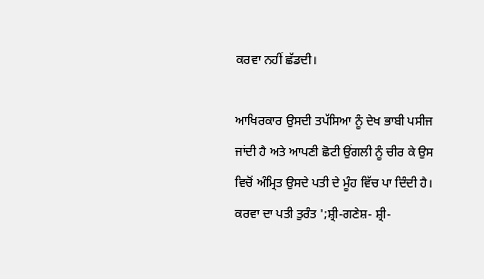ਕਰਵਾ ਨਹੀਂ ਛੱਡਦੀ।

ਆਖਿਰਕਾਰ ਉਸਦੀ ਤਪੱਸਿਆ ਨੂੰ ਦੇਖ ਭਾਬੀ ਪਸੀਜ ਜਾਂਦੀ ਹੈ ਅਤੇ ਆਪਣੀ ਛੋਟੀ ਉਂਗਲੀ ਨੂੰ ਚੀਰ ਕੇ ਉਸ ਵਿਚੋਂ ਅੰਮ੍ਰਿਤ ਉਸਦੇ ਪਤੀ ਦੇ ਮੂੰਹ ਵਿੱਚ ਪਾ ਦਿੰਦੀ ਹੈ। ਕਰਵਾ ਦਾ ਪਤੀ ਤੁਰੰਤ ';ਸ਼੍ਰੀ-ਗਣੇਸ਼- ਸ਼੍ਰੀ-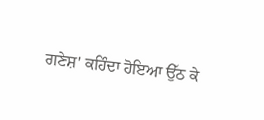ਗਣੇਸ਼' ਕਹਿੰਦਾ ਹੋਇਆ ਉੱਠ ਕੇ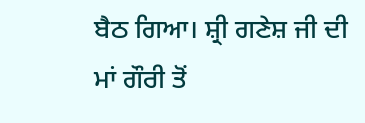ਬੈਠ ਗਿਆ। ਸ਼੍ਰੀ ਗਣੇਸ਼ ਜੀ ਦੀ ਮਾਂ ਗੌਰੀ ਤੋਂ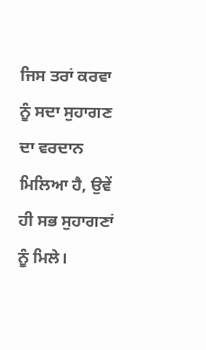ਜਿਸ ਤਰਾਂ ਕਰਵਾ ਨੂੰ ਸਦਾ ਸੁਹਾਗਣ ਦਾ ਵਰਦਾਨ ਮਿਲਿਆ ਹੈ, ਉਵੇਂ ਹੀ ਸਭ ਸੁਹਾਗਣਾਂ ਨੂੰ ਮਿਲੇ।